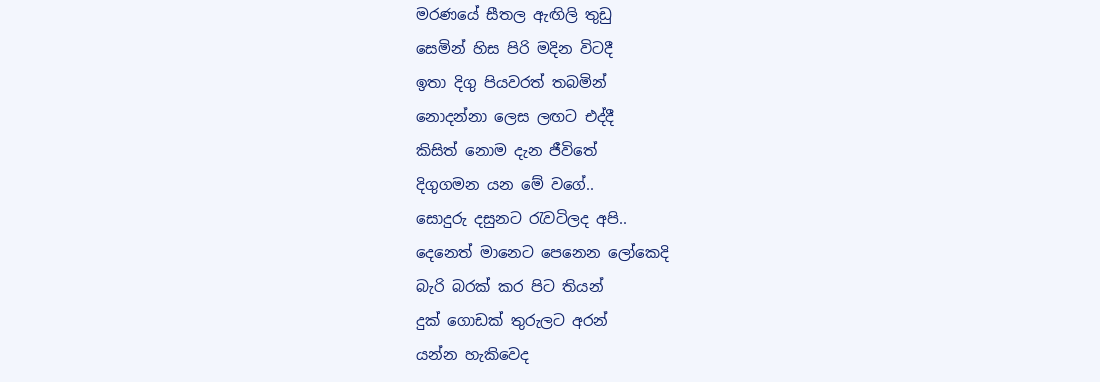මරණයේ සීතල ඇඟිලි තුඩු
සෙමින් හිස පිරි මදින විටදී
ඉතා දිගු පියවරත් තබමින්
නොදන්නා ලෙස ලඟට එද්දී
කිසිත් නොම දැන ජීවිතේ
දිගුගමන යන මේ වගේ..
සොදුරු දසුනට රැවටිලද අපි..
දෙනෙත් මානෙට පෙනෙන ලෝකෙදි
බැරි බරක් කර පිට තියන්
දුක් ගොඩක් තුරුලට අරන්
යන්න හැකිවෙද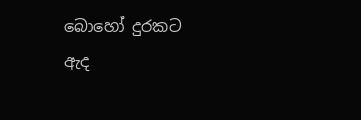බොහෝ දුරකට
ඇද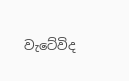වැටේවිද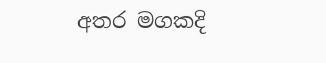අතර මගකදි